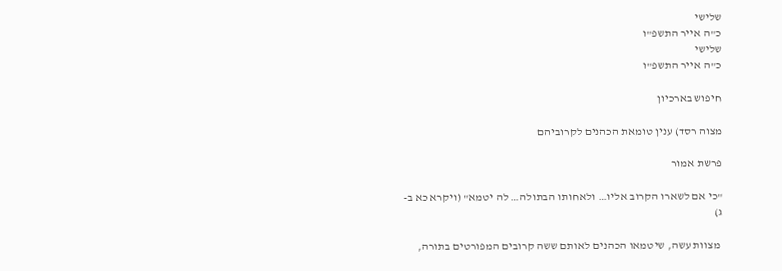שלישי
כ"ה אייר התשפ"ו
שלישי
כ"ה אייר התשפ"ו

חיפוש בארכיון

מצוה רסד) ענין טומאת הכהנים לקרוביהם

פרשת אמור

"כי אם לשארו הקרוב אליו… ולאחותו הבתולה… לה יטמא" (ויקרא כא ב-ג)

 מצוות עשה, שיטמאו הכהנים לאותם ששה קרובים המפורטים בתורה,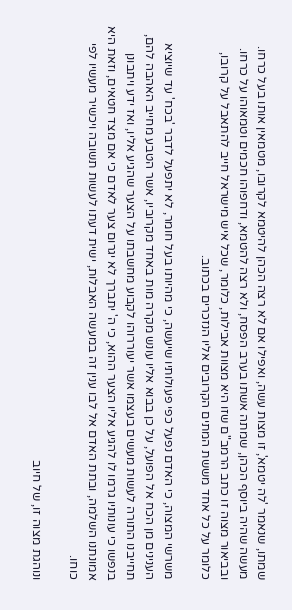שמתו, שנאמר 'לה יטמא', זו מצות עשה, ואפילו אם לא רצה הכהן להיטמא לקרובו, מטמאין אותו בעל כרחו. מעשה שהיה ביוסף הכהן, שמתה אשתו בערב הפסח, ולא רצה להטמא, ודחפוהו חכמים וטמאוהו על כרחו. ובביאור מצוה זו כתב הרמב"ם שזו היא מצוות אבילות, כלומר, שכל איש מישראל חייב להתאבל על קרובו, כלומר על כל אחד מששת המתים הקרובים אליו הנזכרים בכתוב.

משרשי המצוה, כי האדם נפעל כפי פעולותיו שיעשה, כי מהיותו בעל חומר, לא יתפעל לדבר 'בכח' עד שיוציא הענינים מן הכח אל הפועל, על כן בבוא אליו עונש מקרה מות באחד מקרוביו, אשר הטבע מחייב האהבה להם, תחייבנו התורה לעשות מעשים בעצמו אשר יעוררוהו לקבוע מחשבתו על הצער שהגיע אליו, ואז ידע ויתבונן בנפשו כי עונותיו גרמו לו להגיע אליו הצער ההוא, כי ה' יתברך לא יגרום צער לאדם כי אם מצד חטאים, וזאת היא אמונתנו השלמה, ובתת האדם אל לבו ענין זה במעשה האבלות, ישית דעתו לעשות תשובה ויכשיר מעשיו לפי כוחו.

ונוהגת מצוה זו, של חיוב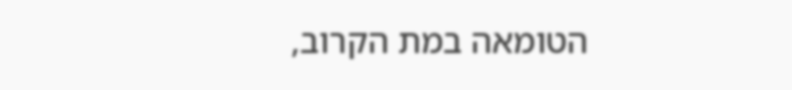הטומאה במת הקרוב,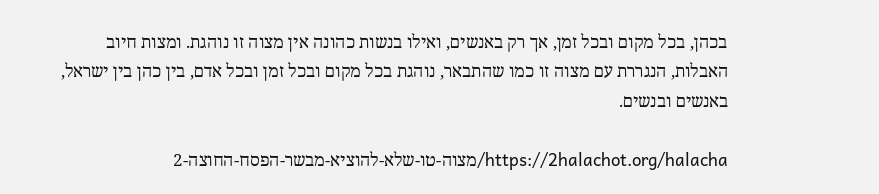בכהן, בכל מקום ובכל זמן, אך רק באנשים, ואילו בנשות כהונה אין מצוה זו נוהגת. ומצות חיוב האבלות, הנגררת עם מצוה זו כמו שהתבאר, נוהגת בכל מקום ובכל זמן ובכל אדם, בין כהן בין ישראל, באנשים ובנשים.

https://2halachot.org/halacha/מצוה-טו-שלא-להוציא-מבשר-הפסח-החוצה-2